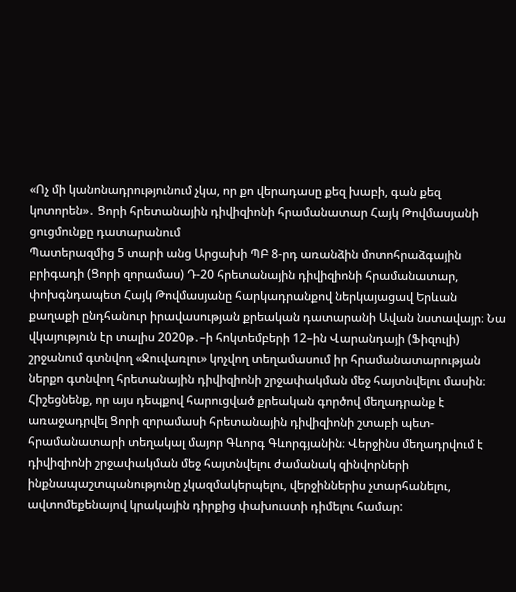«Ոչ մի կանոնադրությունում չկա, որ քո վերադասը քեզ խաբի, գան քեզ կոտորեն»․ Ցորի հրետանային դիվիզիոնի հրամանատար Հայկ Թովմասյանի ցուցմունքը դատարանում
Պատերազմից 5 տարի անց Արցախի ՊԲ 8-րդ առանձին մոտոհրաձգային բրիգադի (Ցորի զորամաս) Դ-20 հրետանային դիվիզիոնի հրամանատար, փոխգնդապետ Հայկ Թովմասյանը հարկադրանքով ներկայացավ Երևան քաղաքի ընդհանուր իրավասության քրեական դատարանի Ավան նստավայր։ Նա վկայություն էր տալիս 2020թ․–ի հոկտեմբերի 12–ին Վարանդայի (Ֆիզուլի) շրջանում գտնվող «Ջուվառլու» կոչվող տեղամասում իր հրամանատարության ներքո գտնվող հրետանային դիվիզիոնի շրջափակման մեջ հայտնվելու մասին։
Հիշեցնենք, որ այս դեպքով հարուցված քրեական գործով մեղադրանք է առաջադրվել Ցորի զորամասի հրետանային դիվիզիոնի շտաբի պետ-հրամանատարի տեղակալ մայոր Գևորգ Գևորգյանին։ Վերջինս մեղադրվում է դիվիզիոնի շրջափակման մեջ հայտնվելու ժամանակ զինվորների ինքնապաշտպանությունը չկազմակերպելու, վերջիններիս չտարհանելու, ավտոմեքենայով կրակային դիրքից փախուստի դիմելու համար: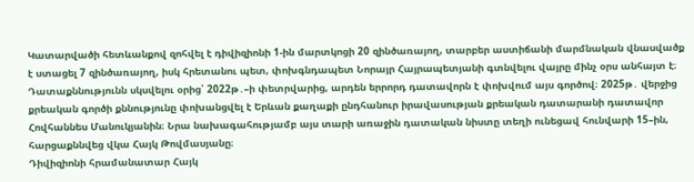Կատարվածի հետևանքով զոհվել է դիվիզիոնի 1-ին մարտկոցի 20 զինծառայող, տարբեր աստիճանի մարմնական վնասվածք է ստացել 7 զինծառայող, իսկ հրետանու պետ, փոխգնդապետ Նորայր Հայրապետյանի գտնվելու վայրը մինչ օրս անհայտ է։
Դատաքննությունն սկսվելու օրից՝ 2022թ․–ի փետրվարից, արդեն երրորդ դատավորն է փոխվում այս գործով։ 2025թ․ վերջից քրեական գործի քննությունը փոխանցվել է Երևան քաղաքի ընդհանուր իրավասության քրեական դատարանի դատավոր Հովհաննես Մանուկյանին։ Նրա նախագահությամբ այս տարի առաջին դատական նիստը տեղի ունեցավ հունվարի 15–ին, հարցաքննվեց վկա Հայկ Թովմասյանը։
Դիվիզիոնի հրամանատար Հայկ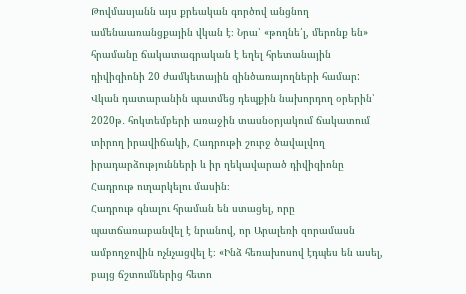Թովմասյանն այս քրեական գործով անցնող ամենաառանցքային վկան է։ Նրա՝ «թողնե՛լ, մերոնք են» հրամանը ճակատագրական է եղել հրետանային դիվիզիոնի 20 ժամկետային զինծառայողների համար: Վկան դատարանին պատմեց դեպքին նախորդող օրերին՝ 2020թ․ հոկտեմբերի առաջին տասնօրյակում ճակատում տիրող իրավիճակի, Հադրութի շուրջ ծավալվող իրադարձությունների և իր ղեկավարած դիվիզիոնը Հադրութ ուղարկելու մասին։
Հադրութ գնալու հրաման են ստացել, որը պատճառաբանվել է նրանով, որ Արալեռի զորամասն ամբողջովին ոչնչացվել է։ «Ինձ հեռախոսով էդպես են ասել, բայց ճշտումներից հետո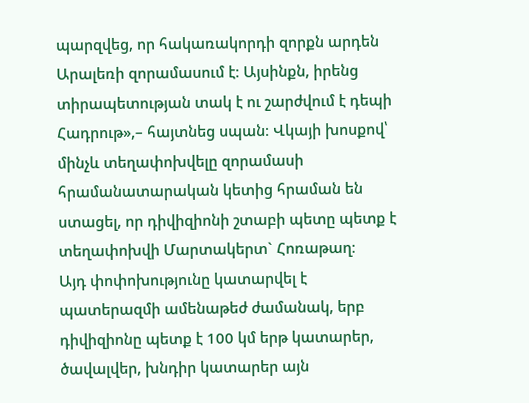պարզվեց, որ հակառակորդի զորքն արդեն Արալեռի զորամասում է։ Այսինքն, իրենց տիրապետության տակ է ու շարժվում է դեպի Հադրութ»,– հայտնեց սպան։ Վկայի խոսքով՝ մինչև տեղափոխվելը զորամասի հրամանատարական կետից հրաման են ստացել, որ դիվիզիոնի շտաբի պետը պետք է տեղափոխվի Մարտակերտ` Հոռաթաղ։
Այդ փոփոխությունը կատարվել է պատերազմի ամենաթեժ ժամանակ, երբ դիվիզիոնը պետք է 100 կմ երթ կատարեր, ծավալվեր, խնդիր կատարեր այն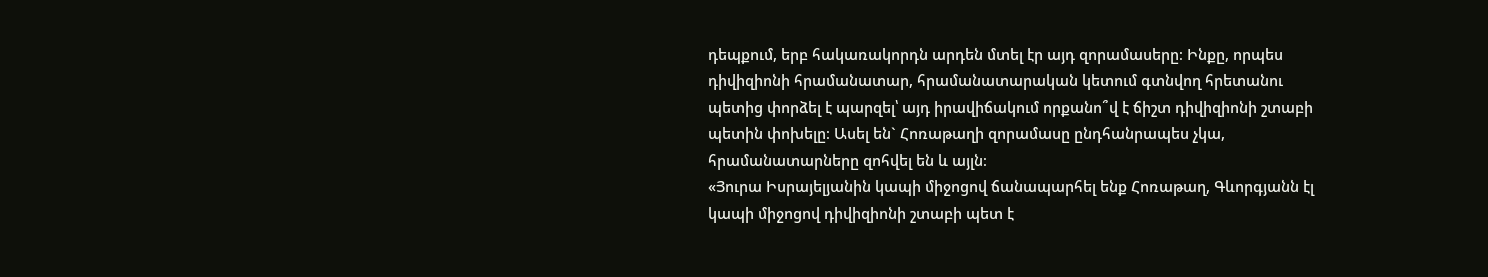դեպքում, երբ հակառակորդն արդեն մտել էր այդ զորամասերը։ Ինքը, որպես դիվիզիոնի հրամանատար, հրամանատարական կետում գտնվող հրետանու պետից փորձել է պարզել՝ այդ իրավիճակում որքանո՞վ է ճիշտ դիվիզիոնի շտաբի պետին փոխելը։ Ասել են` Հոռաթաղի զորամասը ընդհանրապես չկա, հրամանատարները զոհվել են և այլն։
«Յուրա Իսրայելյանին կապի միջոցով ճանապարհել ենք Հոռաթաղ, Գևորգյանն էլ կապի միջոցով դիվիզիոնի շտաբի պետ է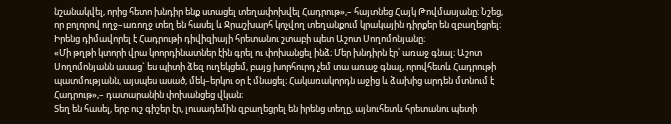նշանակվել, որից հետո խնդիր ենք ստացել տեղափոխվել Հադրութ»,– հայտնեց Հայկ Թովմասյանը։ Նշեց, որ բոլորով ողջ–առողջ տեղ են հասել և Ջրաշխարհ կոչվող տեղանքում կրակային դիրքեր են զբաղեցրել։ Իրենց դիմավորել է Հադրութի դիվիզիայի հրետանու շտաբի պետ Աշոտ Սողոմոնյանը։
«Մի թղթի կտորի վրա կոորդինատներ էին գրել ու փոխանցել ինձ։ Մեր խնդիրն էր՝ առաջ գնալ։ Աշոտ Սողոմոնյանն ասաց` ես պիտի ձեզ ուղեկցեմ, բայց խորհուրդ չեմ տա առաջ գնալ, որովհետև Հադրութի պատմությանն, այսպես ասած, մեկ–երկու օր է մնացել։ Հակառակորդն աջից և ձախից արդեն մտնում է Հադրութ»,– դատարանին փոխանցեց վկան։
Տեղ են հասել, երբ ուշ գիշեր էր, լուսադեմին զբաղեցրել են իրենց տեղը, այնուհետև հրետանու պետի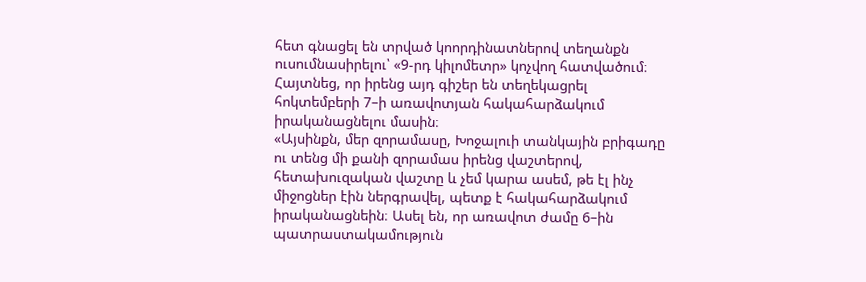հետ գնացել են տրված կոորդինատներով տեղանքն ուսումնասիրելու՝ «9-րդ կիլոմետր» կոչվող հատվածում։ Հայտնեց, որ իրենց այդ գիշեր են տեղեկացրել հոկտեմբերի 7–ի առավոտյան հակահարձակում իրականացնելու մասին։
«Այսինքն, մեր զորամասը, Խոջալուի տանկային բրիգադը ու տենց մի քանի զորամաս իրենց վաշտերով, հետախուզական վաշտը և չեմ կարա ասեմ, թե էլ ինչ միջոցներ էին ներգրավել, պետք է հակահարձակում իրականացնեին։ Ասել են, որ առավոտ ժամը 6–ին պատրաստակամություն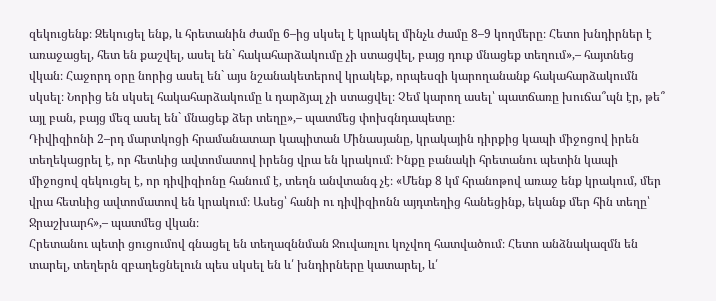զեկուցենք։ Զեկուցել ենք, և հրետանին ժամը 6–ից սկսել է կրակել մինչև ժամը 8–9 կողմերը։ Հետո խնդիրներ է առաջացել, հետ են քաշվել, ասել են` հակահարձակումը չի ստացվել, բայց դուք մնացեք տեղում»,– հայտնեց վկան։ Հաջորդ օրը նորից ասել են` այս նշանակետերով կրակեք, որպեսզի կարողանանք հակահարձակումն սկսել։ Նորից են սկսել հակահարձակումը և դարձյալ չի ստացվել։ Չեմ կարող ասել՝ պատճառը խուճա՞պն էր, թե՞ այլ բան, բայց մեզ ասել են` մնացեք ձեր տեղը»,– պատմեց փոխգնդապետը։
Դիվիզիոնի 2–րդ մարտկոցի հրամանատար կապիտան Մինասյանը, կրակային դիրքից կապի միջոցով իրեն տեղեկացրել է, որ հետևից ավտոմատով իրենց վրա են կրակում։ Ինքը բանակի հրետանու պետին կապի միջոցով զեկուցել է, որ դիվիզիոնը հանում է, տեղն անվտանգ չէ։ «Մենք 8 կմ հրանոթով առաջ ենք կրակում, մեր վրա հետևից ավտոմատով են կրակում։ Ասեց՝ հանի ու դիվիզիոնն այդտեղից հանեցինք, եկանք մեր հին տեղը՝ Ջրաշխարհ»,– պատմեց վկան։
Հրետանու պետի ցուցումով գնացել են տեղազննման Ջուվառլու կոչվող հատվածում։ Հետո անձնակազմն են տարել, տեղերն զբաղեցնելուն պես սկսել են և՛ խնդիրները կատարել, և՛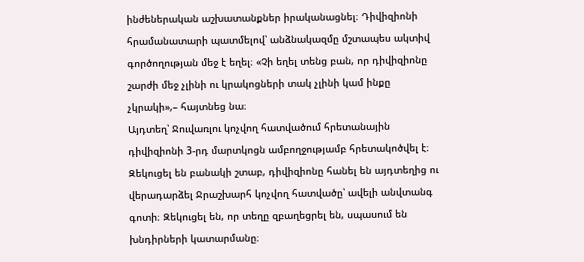ինժեներական աշխատանքներ իրականացնել։ Դիվիզիոնի հրամանատարի պատմելով՝ անձնակազմը մշտապես ակտիվ գործողության մեջ է եղել։ «Չի եղել տենց բան, որ դիվիզիոնը շարժի մեջ չլինի ու կրակոցների տակ չլինի կամ ինքը չկրակի»,– հայտնեց նա։
Այդտեղ՝ Ջուվառլու կոչվող հատվածում հրետանային դիվիզիոնի 3-րդ մարտկոցն ամբողջությամբ հրետակոծվել է։ Զեկուցել են բանակի շտաբ, դիվիզիոնը հանել են այդտեղից ու վերադարձել Ջրաշխարհ կոչվող հատվածը՝ ավելի անվտանգ գոտի։ Զեկուցել են, որ տեղը զբաղեցրել են, սպասում են խնդիրների կատարմանը։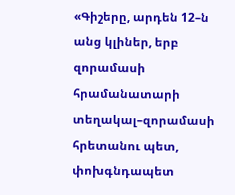«Գիշերը, արդեն 12–ն անց կլիներ, երբ զորամասի հրամանատարի տեղակալ–զորամասի հրետանու պետ, փոխգնդապետ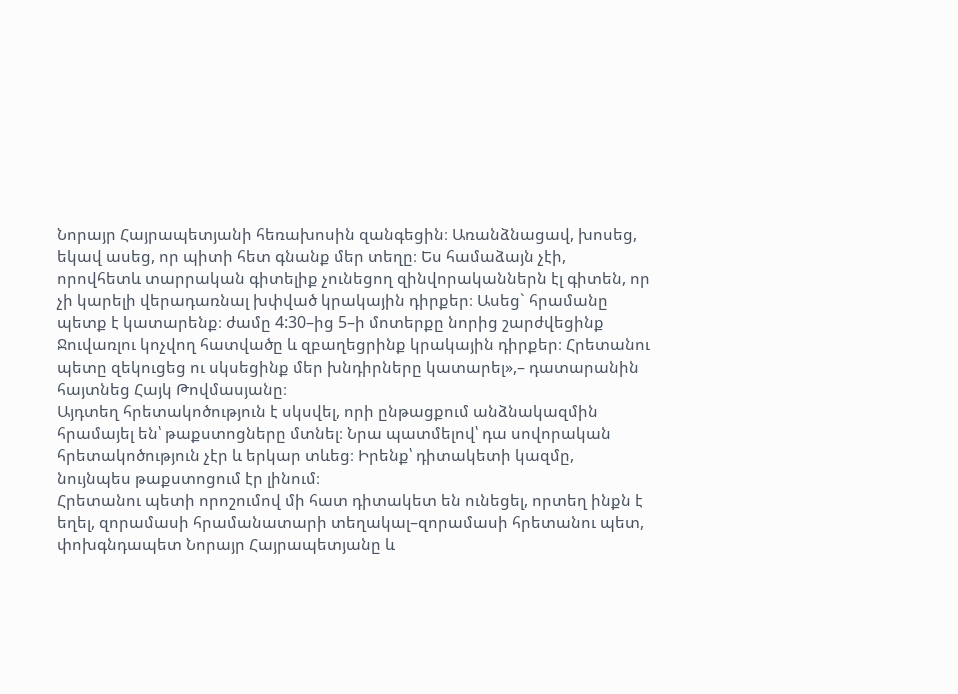Նորայր Հայրապետյանի հեռախոսին զանգեցին։ Առանձնացավ, խոսեց, եկավ ասեց, որ պիտի հետ գնանք մեր տեղը։ Ես համաձայն չէի, որովհետև տարրական գիտելիք չունեցող զինվորականներն էլ գիտեն, որ չի կարելի վերադառնալ խփված կրակային դիրքեր։ Ասեց` հրամանը պետք է կատարենք։ ժամը 4:30–ից 5–ի մոտերքը նորից շարժվեցինք Ջուվառլու կոչվող հատվածը և զբաղեցրինք կրակային դիրքեր։ Հրետանու պետը զեկուցեց ու սկսեցինք մեր խնդիրները կատարել»,– դատարանին հայտնեց Հայկ Թովմասյանը։
Այդտեղ հրետակոծություն է սկսվել, որի ընթացքում անձնակազմին հրամայել են՝ թաքստոցները մտնել։ Նրա պատմելով՝ դա սովորական հրետակոծություն չէր և երկար տևեց։ Իրենք՝ դիտակետի կազմը, նույնպես թաքստոցում էր լինում։
Հրետանու պետի որոշումով մի հատ դիտակետ են ունեցել, որտեղ ինքն է եղել, զորամասի հրամանատարի տեղակալ–զորամասի հրետանու պետ, փոխգնդապետ Նորայր Հայրապետյանը և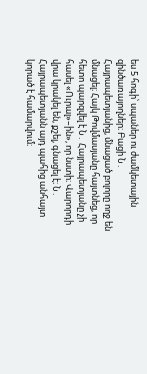ես 5 հոգի՝ սպաներ ու ժամկետային զինծառայողներ։ Բացի Ն․ Հայրապետյանից, մնացած բոլորը ողջ են մնացել։ Հայկ Թովմասյանը հայտնեց, որ հետո պարզվել է Ն․ Հայրապետյանը չի հասել «Ուրալ»–ին», որ նստի։ Վարորդի վրա կրակել են, քշել, գնացել է։ Ն․ Հայրապետյանն այդ պահից անհայտ կորած է համարվում։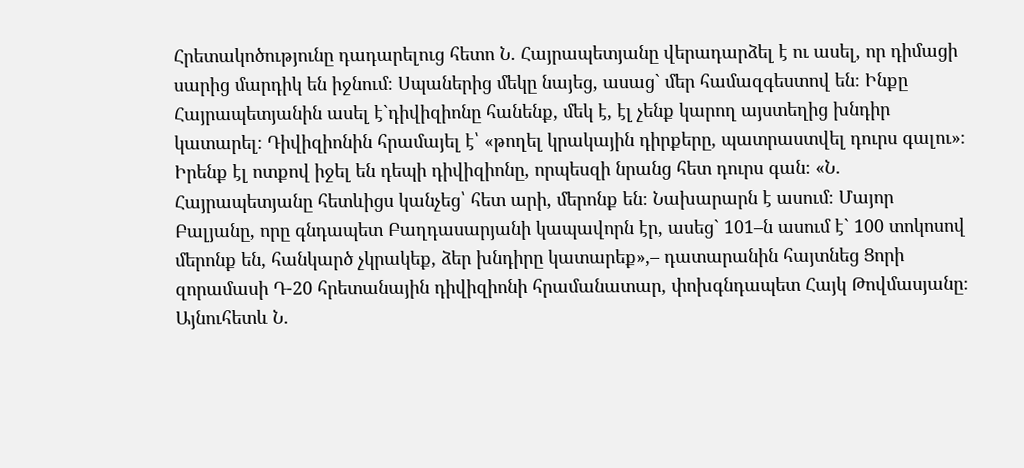Հրետակոծությունը դադարելուց հետո Ն․ Հայրապետյանը վերադարձել է ու ասել, որ դիմացի սարից մարդիկ են իջնում։ Սպաներից մեկը նայեց, ասաց` մեր համազգեստով են։ Ինքը Հայրապետյանին ասել է`դիվիզիոնը հանենք, մեկ է, էլ չենք կարող այստեղից խնդիր կատարել։ Դիվիզիոնին հրամայել է՝ «թողել կրակային դիրքերը, պատրաստվել դուրս գալու»։ Իրենք էլ ոտքով իջել են դեպի դիվիզիոնը, որպեսզի նրանց հետ դուրս գան։ «Ն․ Հայրապետյանը հետևիցս կանչեց՝ հետ արի, մերոնք են։ Նախարարն է ասում։ Մայոր Բալյանը, որը գնդապետ Բաղդասարյանի կապավորն էր, ասեց` 101–ն ասում է` 100 տոկոսով մերոնք են, հանկարծ չկրակեք, ձեր խնդիրը կատարեք»,– դատարանին հայտնեց Ցորի զորամասի Դ-20 հրետանային դիվիզիոնի հրամանատար, փոխգնդապետ Հայկ Թովմասյանը։
Այնուհետև Ն․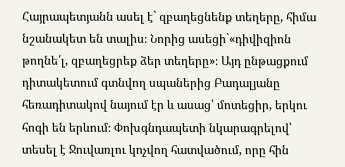Հայրապետյանն ասել է` զբաղեցնենք տեղերը, հիմա նշանակետ են տալիս։ Նորից ասեցի`«դիվիզիոն թողնե՛լ, զբաղեցրեք ձեր տեղերը»։ Այդ ընթացքում դիտակետում գտնվող սպաներից Բադալյանը հեռադիտակով նայում էր և ասաց՝ մոտեցիր, երկու հոգի են երևում։ Փոխգնդապետի նկարագրելով՝ տեսել է Ջուվառլու կոչվող հատվածում, որը հին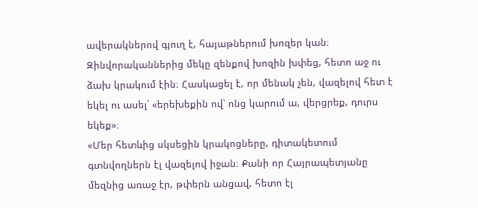ավերակներով գյուղ է, հայաթներում խոզեր կան։ Զինվորականներից մեկը զենքով խոզին խփեց, հետո աջ ու ձախ կրակում էին։ Հասկացել է, որ մենակ չեն, վազելով հետ է եկել ու ասել՝ «երեխեքին ով՝ ոնց կարում ա, վերցրեք, դուրս եկեք»։
«Մեր հետևից սկսեցին կրակոցները, դիտակետում գտնվողներն էլ վազելով իջան։ Քանի որ Հայրապետյանը մեզնից առաջ էր, թփերն անցավ, հետո էլ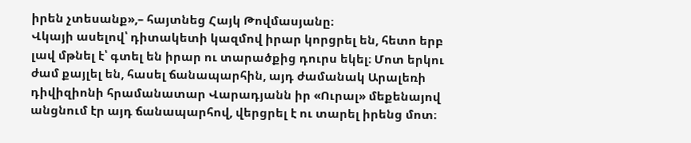իրեն չտեսանք»,– հայտնեց Հայկ Թովմասյանը։
Վկայի ասելով՝ դիտակետի կազմով իրար կորցրել են, հետո երբ լավ մթնել է՝ գտել են իրար ու տարածքից դուրս եկել։ Մոտ երկու ժամ քայլել են, հասել ճանապարհին, այդ ժամանակ Արալեռի դիվիզիոնի հրամանատար Վարադյանն իր «Ուրալ» մեքենայով անցնում էր այդ ճանապարհով, վերցրել է ու տարել իրենց մոտ։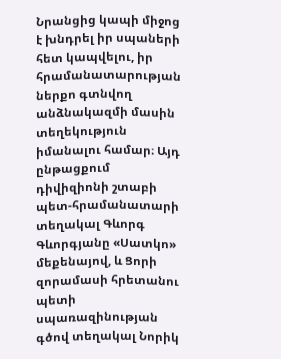Նրանցից կապի միջոց է խնդրել իր սպաների հետ կապվելու, իր հրամանատարության ներքո գտնվող անձնակազմի մասին տեղեկություն իմանալու համար։ Այդ ընթացքում դիվիզիոնի շտաբի պետ-հրամանատարի տեղակալ Գևորգ Գևորգյանը «Սատկո» մեքենայով, և Ցորի զորամասի հրետանու պետի սպառազինության գծով տեղակալ Նորիկ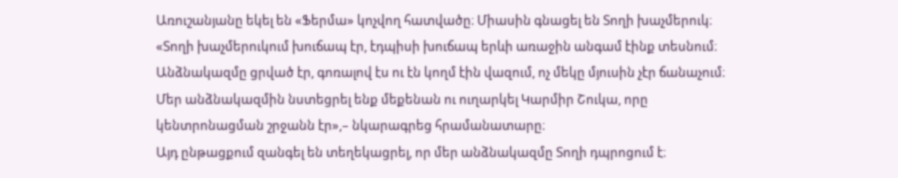Առուշանյանը եկել են «Ֆերմա» կոչվող հատվածը։ Միասին գնացել են Տողի խաչմերուկ։ «Տողի խաչմերուկում խուճապ էր, էդպիսի խուճապ երևի առաջին անգամ էինք տեսնում։ Անձնակազմը ցրված էր, գոռալով էս ու էն կողմ էին վազում, ոչ մեկը մյուսին չէր ճանաչում։ Մեր անձնակազմին նստեցրել ենք մեքենան ու ուղարկել Կարմիր Շուկա, որը կենտրոնացման շրջանն էր»,– նկարագրեց հրամանատարը։
Այդ ընթացքում զանգել են տեղեկացրել, որ մեր անձնակազմը Տողի դպրոցում է։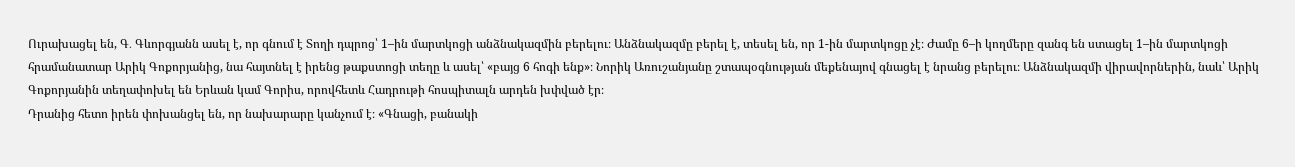Ուրախացել են, Գ․ Գևորգյանն ասել է, որ գնում է Տողի դպրոց՝ 1–ին մարտկոցի անձնակազմին բերելու։ Անձնակազմը բերել է, տեսել են, որ 1-ին մարտկոցը չէ։ Ժամը 6–ի կողմերը զանգ են ստացել 1–ին մարտկոցի հրամանատար Արիկ Գոքորյանից, նա հայտնել է իրենց թաքստոցի տեղը և ասել՝ «բայց 6 հոգի ենք»։ Նորիկ Առուշանյանը շտապօգնության մեքենայով գնացել է նրանց բերելու։ Անձնակազմի վիրավորներին, նաև՝ Արիկ Գոքորյանին տեղափոխել են Երևան կամ Գորիս, որովհետև Հադրութի հոսպիտալն արդեն խփված էր։
Դրանից հետո իրեն փոխանցել են, որ նախարարը կանչում է։ «Գնացի, բանակի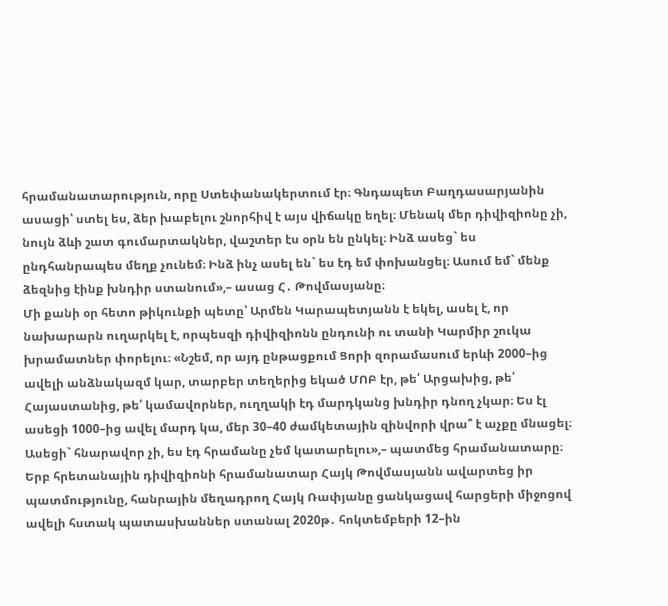հրամանատարություն, որը Ստեփանակերտում էր։ Գնդապետ Բաղդասարյանին ասացի՝ ստել ես, ձեր խաբելու շնորհիվ է այս վիճակը եղել։ Մենակ մեր դիվիզիոնը չի, նույն ձևի շատ գումարտակներ, վաշտեր էս օրն են ընկել։ Ինձ ասեց` ես ընդհանրապես մեղք չունեմ։ Ինձ ինչ ասել են` ես էդ եմ փոխանցել։ Ասում եմ` մենք ձեզնից էինք խնդիր ստանում»,– ասաց Հ․ Թովմասյանը։
Մի քանի օր հետո թիկունքի պետը՝ Արմեն Կարապետյանն է եկել, ասել է, որ նախարարն ուղարկել է, որպեսզի դիվիզիոնն ընդունի ու տանի Կարմիր շուկա խրամատներ փորելու։ «Նշեմ, որ այդ ընթացքում Ցորի զորամասում երևի 2000–ից ավելի անձնակազմ կար, տարբեր տեղերից եկած ՄՈԲ էր, թե՛ Արցախից, թե՛ Հայաստանից, թե՛ կամավորներ, ուղղակի էդ մարդկանց խնդիր դնող չկար։ Ես էլ ասեցի 1000–ից ավել մարդ կա, մեր 30–40 ժամկետային զինվորի վրա՞ է աչքը մնացել։ Ասեցի` հնարավոր չի, ես էդ հրամանը չեմ կատարելու»,– պատմեց հրամանատարը։
Երբ հրետանային դիվիզիոնի հրամանատար Հայկ Թովմասյանն ավարտեց իր պատմությունը, հանրային մեղադրող Հայկ Ռափյանը ցանկացավ հարցերի միջոցով ավելի հստակ պատասխաններ ստանալ 2020թ․ հոկտեմբերի 12–ին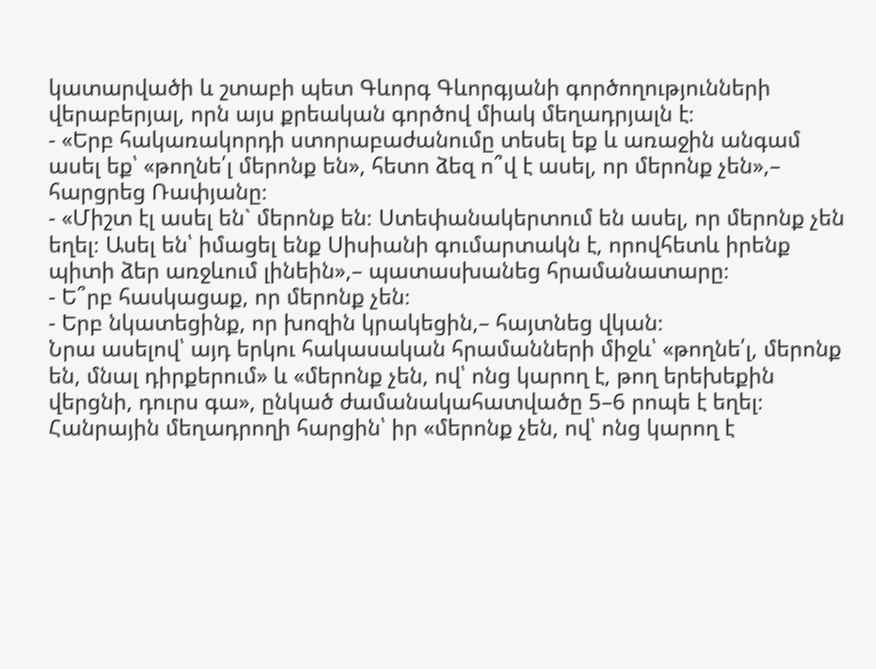կատարվածի և շտաբի պետ Գևորգ Գևորգյանի գործողությունների վերաբերյալ, որն այս քրեական գործով միակ մեղադրյալն է։
- «Երբ հակառակորդի ստորաբաժանումը տեսել եք և առաջին անգամ ասել եք՝ «թողնե՛լ մերոնք են», հետո ձեզ ո՞վ է ասել, որ մերոնք չեն»,– հարցրեց Ռափյանը։
- «Միշտ էլ ասել են` մերոնք են։ Ստեփանակերտում են ասել, որ մերոնք չեն եղել։ Ասել են՝ իմացել ենք Սիսիանի գումարտակն է, որովհետև իրենք պիտի ձեր առջևում լինեին»,– պատասխանեց հրամանատարը։
- Ե՞րբ հասկացաք, որ մերոնք չեն։
- Երբ նկատեցինք, որ խոզին կրակեցին,– հայտնեց վկան։
Նրա ասելով՝ այդ երկու հակասական հրամանների միջև՝ «թողնե՛լ, մերոնք են, մնալ դիրքերում» և «մերոնք չեն, ով՝ ոնց կարող է, թող երեխեքին վերցնի, դուրս գա», ընկած ժամանակահատվածը 5–6 րոպե է եղել։
Հանրային մեղադրողի հարցին՝ իր «մերոնք չեն, ով՝ ոնց կարող է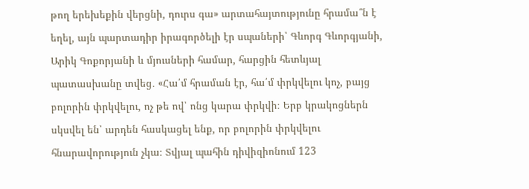թող երեխեքին վերցնի, դուրս գա» արտահայտությունը հրամա՞ն է եղել, այն պարտադիր իրագործելի էր սպաների՝ Գևորգ Գևորգյանի, Արիկ Գոքորյանի և մյուսների համար, հարցին հետևյալ պատասխանը տվեց․ «Հա՛մ հրաման էր, հա՛մ փրկվելու կոչ, բայց բոլորին փրկվելու, ոչ թե ով՝ ոնց կարա փրկվի։ Երբ կրակոցներն սկսվել են՝ արդեն հասկացել ենք, որ բոլորին փրկվելու հնարավորություն չկա։ Տվյալ պահին դիվիզիոնում 123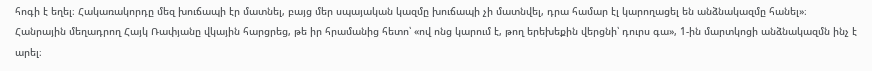հոգի է եղել։ Հակառակորդը մեզ խուճապի էր մատնել, բայց մեր սպայական կազմը խուճապի չի մատնվել, դրա համար էլ կարողացել են անձնակազմը հանել»։
Հանրային մեղադրող Հայկ Ռափյանը վկային հարցրեց, թե իր հրամանից հետո՝ «ով ոնց կարում է, թող երեխեքին վերցնի՝ դուրս գա», 1-ին մարտկոցի անձնակազմն ինչ է արել։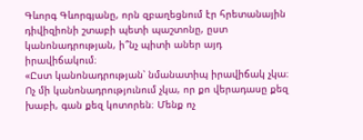Գևորգ Գևորգյանը, որն զբաղեցնում էր հրետանային դիվիզիոնի շտաբի պետի պաշտոնը, ըստ կանոնադրության, ի՞նչ պիտի աներ այդ իրավիճակում։
«Ըստ կանոնադրության՝ նմանատիպ իրավիճակ չկա։ Ոչ մի կանոնադրությունում չկա, որ քո վերադասը քեզ խաբի, գան քեզ կոտորեն։ Մենք ոչ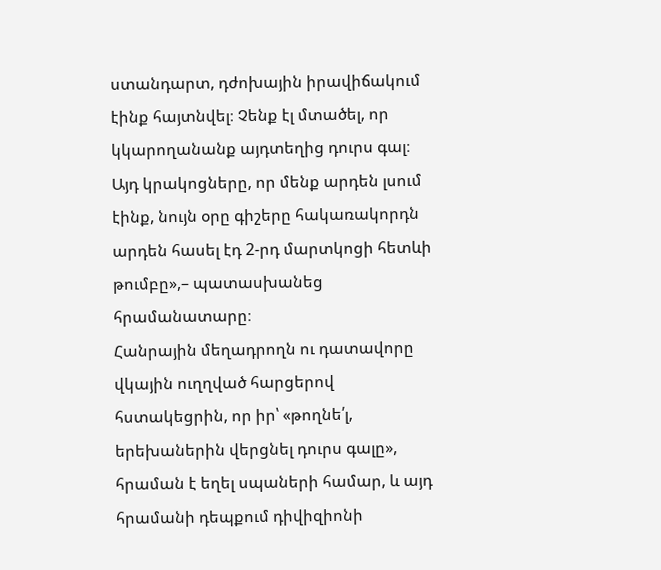ստանդարտ, դժոխային իրավիճակում էինք հայտնվել։ Չենք էլ մտածել, որ կկարողանանք այդտեղից դուրս գալ։ Այդ կրակոցները, որ մենք արդեն լսում էինք, նույն օրը գիշերը հակառակորդն արդեն հասել էդ 2-րդ մարտկոցի հետևի թումբը»,– պատասխանեց հրամանատարը։
Հանրային մեղադրողն ու դատավորը վկային ուղղված հարցերով հստակեցրին, որ իր՝ «թողնե՛լ, երեխաներին վերցնել դուրս գալը», հրաման է եղել սպաների համար, և այդ հրամանի դեպքում դիվիզիոնի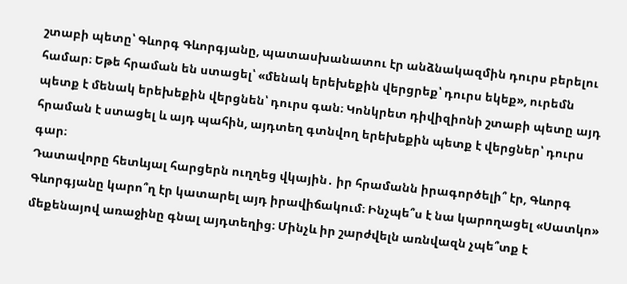շտաբի պետը՝ Գևորգ Գևորգյանը, պատասխանատու էր անձնակազմին դուրս բերելու համար։ Եթե հրաման են ստացել՝ «մենակ երեխեքին վերցրեք՝ դուրս եկեք», ուրեմն պետք է մենակ երեխեքին վերցնեն՝ դուրս գան։ Կոնկրետ դիվիզիոնի շտաբի պետը այդ հրաման է ստացել և այդ պահին, այդտեղ գտնվող երեխեքին պետք է վերցներ՝ դուրս գար։
Դատավորը հետևյալ հարցերն ուղղեց վկային․ իր հրամանն իրագործելի՞ էր, Գևորգ Գևորգյանը կարո՞ղ էր կատարել այդ իրավիճակում։ Ինչպե՞ս է նա կարողացել «Սատկո» մեքենայով առաջինը գնալ այդտեղից։ Մինչև իր շարժվելն առնվազն չպե՞տք է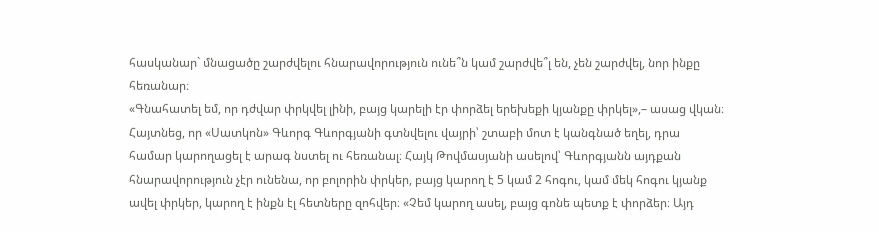հասկանար` մնացածը շարժվելու հնարավորություն ունե՞ն կամ շարժվե՞լ են, չեն շարժվել, նոր ինքը հեռանար։
«Գնահատել եմ, որ դժվար փրկվել լինի, բայց կարելի էր փորձել երեխեքի կյանքը փրկել»,– ասաց վկան։ Հայտնեց, որ «Սատկոն» Գևորգ Գևորգյանի գտնվելու վայրի՝ շտաբի մոտ է կանգնած եղել, դրա համար կարողացել է արագ նստել ու հեռանալ։ Հայկ Թովմասյանի ասելով՝ Գևորգյանն այդքան հնարավորություն չէր ունենա, որ բոլորին փրկեր, բայց կարող է 5 կամ 2 հոգու, կամ մեկ հոգու կյանք ավել փրկեր, կարող է ինքն էլ հետները զոհվեր։ «Չեմ կարող ասել, բայց գոնե պետք է փորձեր։ Այդ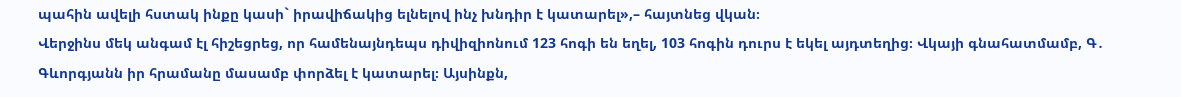պահին ավելի հստակ ինքը կասի` իրավիճակից ելնելով ինչ խնդիր է կատարել»,– հայտնեց վկան։
Վերջինս մեկ անգամ էլ հիշեցրեց, որ համենայնդեպս դիվիզիոնում 123 հոգի են եղել, 103 հոգին դուրս է եկել այդտեղից։ Վկայի գնահատմամբ, Գ․ Գևորգյանն իր հրամանը մասամբ փորձել է կատարել։ Այսինքն,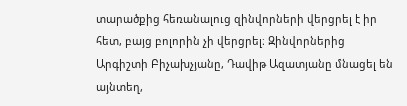տարածքից հեռանալուց զինվորների վերցրել է իր հետ, բայց բոլորին չի վերցրել։ Զինվորներից Արգիշտի Բիչախչյանը, Դավիթ Ազատյանը մնացել են այնտեղ,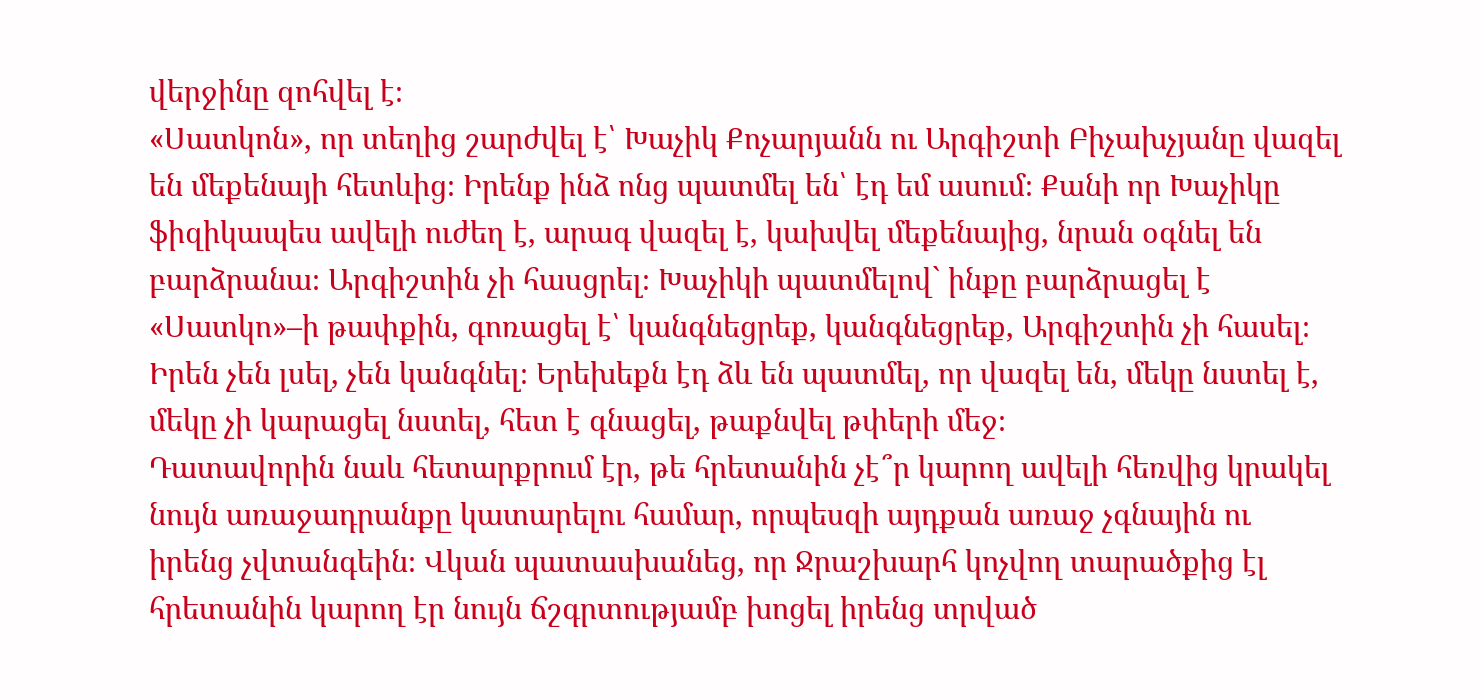վերջինը զոհվել է։
«Սատկոն», որ տեղից շարժվել է՝ Խաչիկ Քոչարյանն ու Արգիշտի Բիչախչյանը վազել են մեքենայի հետևից։ Իրենք ինձ ոնց պատմել են՝ էդ եմ ասում։ Քանի որ Խաչիկը ֆիզիկապես ավելի ուժեղ է, արագ վազել է, կախվել մեքենայից, նրան օգնել են բարձրանա։ Արգիշտին չի հասցրել։ Խաչիկի պատմելով` ինքը բարձրացել է «Սատկո»–ի թափքին, գոռացել է՝ կանգնեցրեք, կանգնեցրեք, Արգիշտին չի հասել։ Իրեն չեն լսել, չեն կանգնել։ Երեխեքն էդ ձև են պատմել, որ վազել են, մեկը նստել է, մեկը չի կարացել նստել, հետ է գնացել, թաքնվել թփերի մեջ։
Դատավորին նաև հետարքրում էր, թե հրետանին չէ՞ր կարող ավելի հեռվից կրակել նույն առաջադրանքը կատարելու համար, որպեսզի այդքան առաջ չգնային ու իրենց չվտանգեին։ Վկան պատասխանեց, որ Ջրաշխարհ կոչվող տարածքից էլ հրետանին կարող էր նույն ճշգրտությամբ խոցել իրենց տրված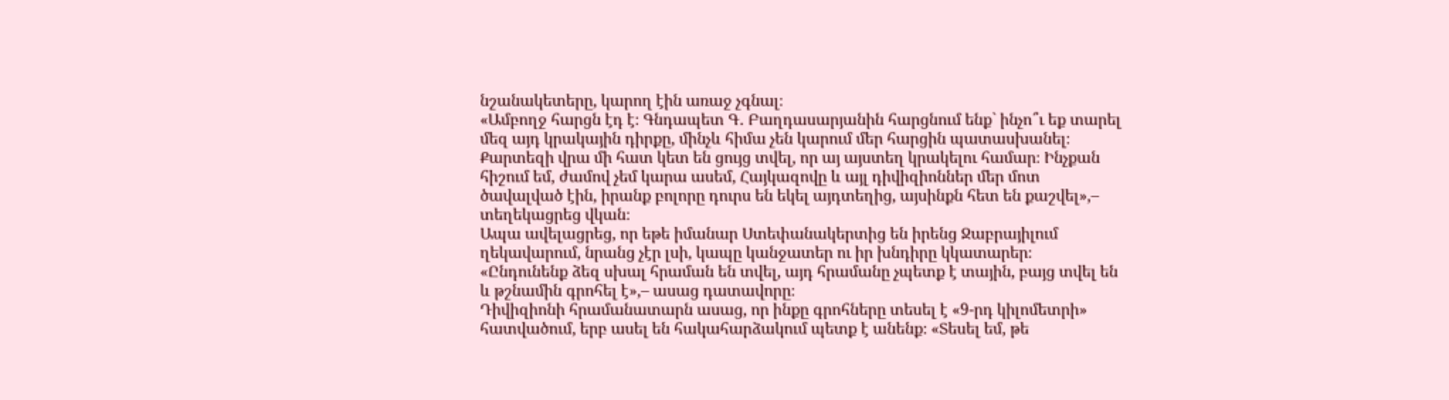նշանակետերը, կարող էին առաջ չգնալ։
«Ամբողջ հարցն էդ է։ Գնդապետ Գ․ Բաղդասարյանին հարցնում ենք` ինչո՞ւ եք տարել մեզ այդ կրակային դիրքը, մինչև հիմա չեն կարում մեր հարցին պատասխանել։ Քարտեզի վրա մի հատ կետ են ցույց տվել, որ այ այստեղ կրակելու համար։ Ինչքան հիշում եմ, ժամով չեմ կարա ասեմ, Հայկազովը և այլ դիվիզիոններ մեր մոտ ծավալված էին, իրանք բոլորը դուրս են եկել այդտեղից, այսինքն հետ են քաշվել»,– տեղեկացրեց վկան։
Ապա ավելացրեց, որ եթե իմանար Ստեփանակերտից են իրենց Ջաբրայիլում ղեկավարում, նրանց չէր լսի, կապը կանջատեր ու իր խնդիրը կկատարեր։
«Ընդունենք ձեզ սխալ հրաման են տվել, այդ հրամանը չպետք է տային, բայց տվել են և թշնամին գրոհել է»,– ասաց դատավորը։
Դիվիզիոնի հրամանատարն ասաց, որ ինքը գրոհները տեսել է «9-րդ կիլոմետրի» հատվածում, երբ ասել են հակահարձակում պետք է անենք։ «Տեսել եմ, թե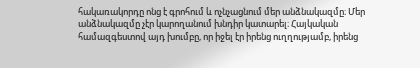հակառակորդը ոնց է գրոհում և ոչնչացնում մեր անձնակազմը։ Մեր անձնակազմը չէր կարողանում խնդիր կատարել։ Հայկական համազգեստով այդ խումբը, որ իջել էր իրենց ուղղությամբ, իրենց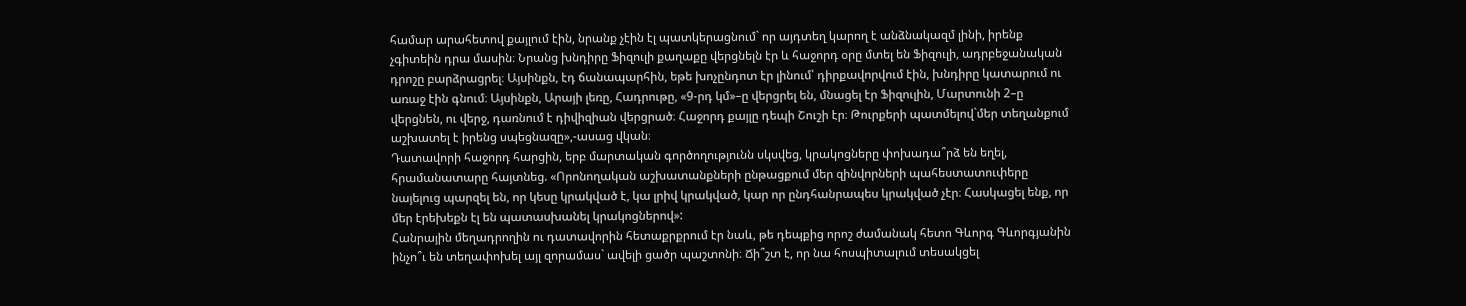համար արահետով քայլում էին, նրանք չէին էլ պատկերացնում` որ այդտեղ կարող է անձնակազմ լինի, իրենք չգիտեին դրա մասին։ Նրանց խնդիրը Ֆիզուլի քաղաքը վերցնելն էր և հաջորդ օրը մտել են Ֆիզուլի, ադրբեջանական դրոշը բարձրացրել։ Այսինքն, էդ ճանապարհին, եթե խոչընդոտ էր լինում՝ դիրքավորվում էին, խնդիրը կատարում ու առաջ էին գնում։ Այսինքն, Արայի լեռը, Հադրութը, «9-րդ կմ»–ը վերցրել են, մնացել էր Ֆիզուլին, Մարտունի 2–ը վերցնեն, ու վերջ, դառնում է դիվիզիան վերցրած։ Հաջորդ քայլը դեպի Շուշի էր։ Թուրքերի պատմելով`մեր տեղանքում աշխատել է իրենց սպեցնազը»,-ասաց վկան։
Դատավորի հաջորդ հարցին, երբ մարտական գործողությունն սկսվեց, կրակոցները փոխադա՞րձ են եղել, հրամանատարը հայտնեց. «Որոնողական աշխատանքների ընթացքում մեր զինվորների պահեստատուփերը նայելուց պարզել են, որ կեսը կրակված է, կա լրիվ կրակված, կար որ ընդհանրապես կրակված չէր։ Հասկացել ենք, որ մեր էրեխեքն էլ են պատասխանել կրակոցներով»:
Հանրային մեղադրողին ու դատավորին հետաքրքրում էր նաև, թե դեպքից որոշ ժամանակ հետո Գևորգ Գևորգյանին ինչո՞ւ են տեղափոխել այլ զորամաս` ավելի ցածր պաշտոնի։ Ճի՞շտ է, որ նա հոսպիտալում տեսակցել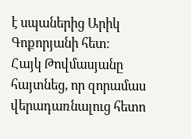է սպաներից Արիկ Գոքորյանի հետ։
Հայկ Թովմասյանը հայտնեց, որ զորամաս վերադառնալուց հետո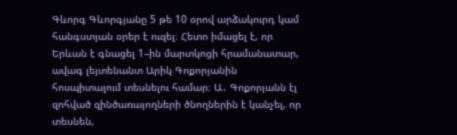Գևորգ Գևորգյանը 5 թե 10 օրով արձակուրդ կամ հանգստյան օրեր է ուզել։ Հետո իմացել է, որ Երևան է գնացել 1–ին մարտկոցի հրամանատար, ավագ լեյտենանտ Արիկ Գոքորյանին հոսպիտալում տեսնելու համար։ Ա․ Գոքորյանն էլ զոհված զինծառայողների ծնողներին է կանչել, որ տեսնեն,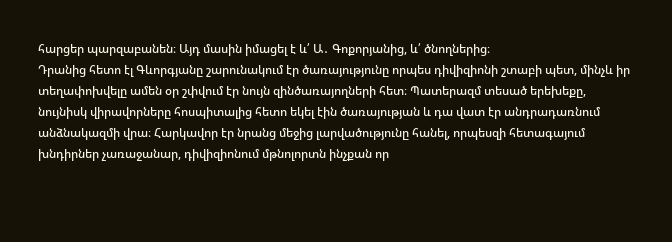հարցեր պարզաբանեն։ Այդ մասին իմացել է և՛ Ա․ Գոքորյանից, և՛ ծնողներից։
Դրանից հետո էլ Գևորգյանը շարունակում էր ծառայությունը որպես դիվիզիոնի շտաբի պետ, մինչև իր տեղափոխվելը ամեն օր շփվում էր նույն զինծառայողների հետ։ Պատերազմ տեսած երեխեքը, նույնիսկ վիրավորները հոսպիտալից հետո եկել էին ծառայության և դա վատ էր անդրադառնում անձնակազմի վրա։ Հարկավոր էր նրանց մեջից լարվածությունը հանել, որպեսզի հետագայում խնդիրներ չառաջանար, դիվիզիոնում մթնոլորտն ինչքան որ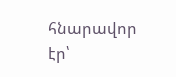հնարավոր էր՝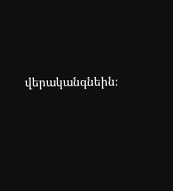վերականգնեին։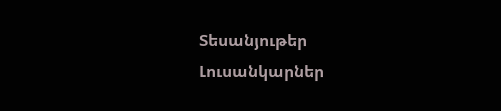Տեսանյութեր
Լուսանկարներ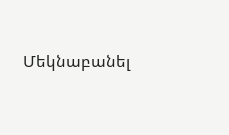Մեկնաբանել